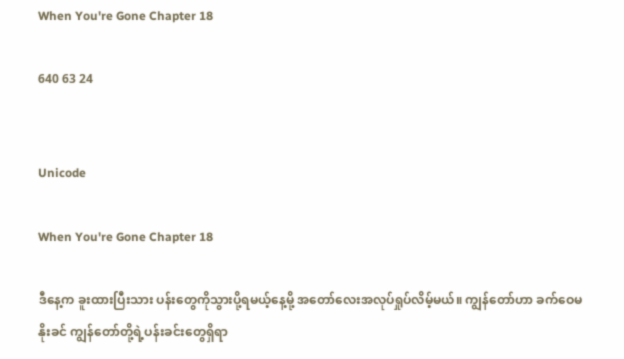When You're Gone Chapter 18

640 63 24


Unicode

When You're Gone Chapter 18

ဒီနေ့က ခူးထားပြီးသား ပန်းတွေကိုသွားပို့ရမယ့်နေ့မို့ အတော်လေးအလုပ်ရှုပ်လိမ့်မယ်။ ကျွန်တော်ဟာ ခက်ဝေမနိုးခင် ကျွန်တော်တို့ရဲ့ပန်းခင်းတွေရှိရာ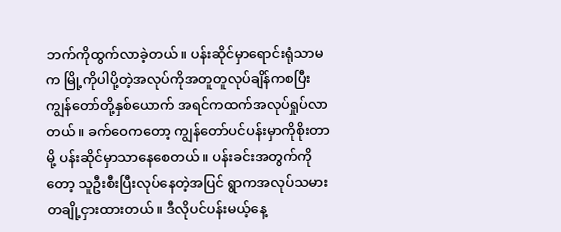ဘက်ကိုထွက်လာခဲ့တယ်။ ပန်းဆိုင်မှာရောင်းရုံသာမက မြို့ကိုပါပို့တဲ့အလုပ်ကိုအတူတူလုပ်ချိန်ကစပြီး ကျွန်တော်တို့နှစ်ယောက် အရင်ကထက်အလုပ်ရှုပ်လာတယ်။ ခက်ဝေကတော့ ကျွန်တော်ပင်ပန်းမှာကိုစိုးတာမို့ ပန်းဆိုင်မှာသာနေစေတယ်။ ပန်းခင်းအတွက်ကိုတော့ သူဦးစီးပြီးလုပ်နေတဲ့အပြင် ရွာကအလုပ်သမားတချို့ငှားထားတယ်။ ဒီလိုပင်ပန်းမယ့်နေ့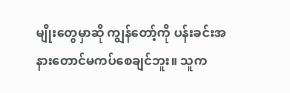မျိုးတွေမှာဆို ကျွန်တော့်ကို ပန်းခင်းအနားတောင်မကပ်စေချင်ဘူး။ သူက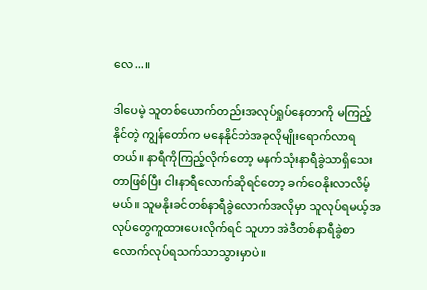လေ...။

ဒါပေမဲ့ သူတစ်ယောက်တည်းအလုပ်ရှုပ်နေတာကို မကြည့်နိုင်တဲ့ ကျွန်တော်က မနေနိုင်ဘဲအခုလိုမျိုးရောက်လာရတယ်။ နာရီကိုကြည့်လိုက်တော့ မနက်သုံးနာရီခွဲသာရှိသေးတာဖြစ်ပြီး ငါးနာရီလောက်ဆိုရင်တော့ ခက်ဝေနိုးလာလိမ့်မယ်။ သူမနိုးခင်တစ်နာရီခွဲလောက်အလိုမှာ သူလုပ်ရမယ့်အလုပ်တွေကူထားပေးလိုက်ရင် သူဟာ အဲဒီတစ်နာရီခွဲစာလောက်လုပ်ရသက်သာသွားမှာပဲ။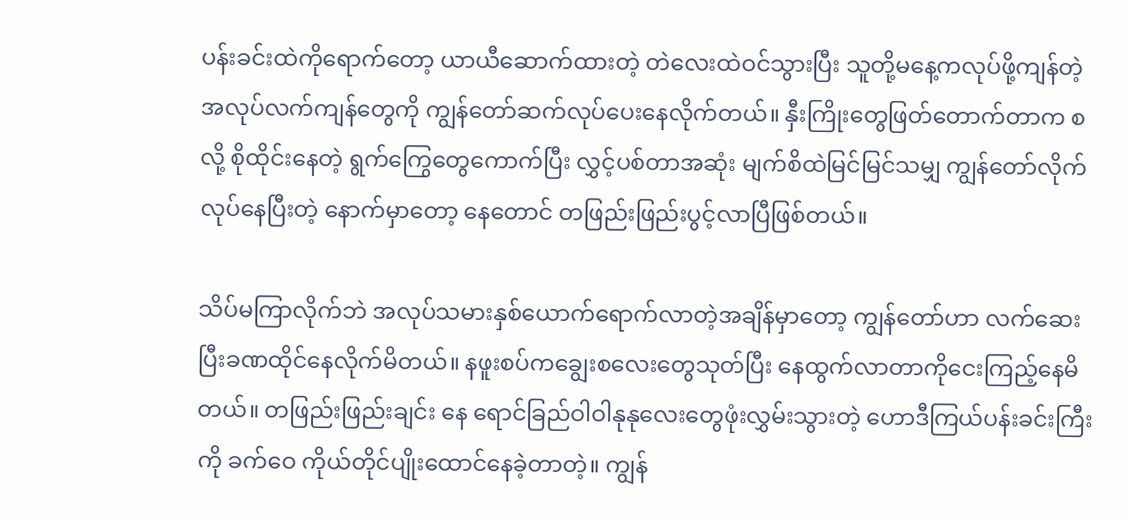ပန်းခင်းထဲကိုရောက်တော့ ယာယီဆောက်ထားတဲ့ တဲလေးထဲဝင်သွားပြီး သူတို့မနေ့ကလုပ်ဖို့ကျန်တဲ့အလုပ်လက်ကျန်တွေကို ကျွန်တော်ဆက်လုပ်ပေးနေလိုက်တယ်။ နှီးကြိုးတွေဖြတ်တောက်တာက စ လို့ စိုထိုင်းနေတဲ့ ရွက်ကြွေတွေကောက်ပြီး လွှင့်ပစ်တာအဆုံး မျက်စိထဲမြင်မြင်သမျှ ကျွန်တော်လိုက်လုပ်နေပြီးတဲ့ နောက်မှာတော့ နေတောင် တဖြည်းဖြည်းပွင့်လာပြီဖြစ်တယ်။

သိပ်မကြာလိုက်ဘဲ အလုပ်သမားနှစ်ယောက်ရောက်လာတဲ့အချိန်မှာတော့ ကျွန်တော်ဟာ လက်ဆေးပြီးခဏထိုင်နေလိုက်မိတယ်။ နဖူးစပ်ကချွေးစလေးတွေသုတ်ပြီး နေထွက်လာတာကိုငေးကြည့်နေမိတယ်။ တဖြည်းဖြည်းချင်း နေ ရောင်ခြည်ဝါဝါနုနုလေးတွေဖုံးလွှမ်းသွားတဲ့ ဟောဒီကြယ်ပန်းခင်းကြီးကို ခက်ဝေ ကိုယ်တိုင်ပျိုးထောင်နေခဲ့တာတဲ့။ ကျွန်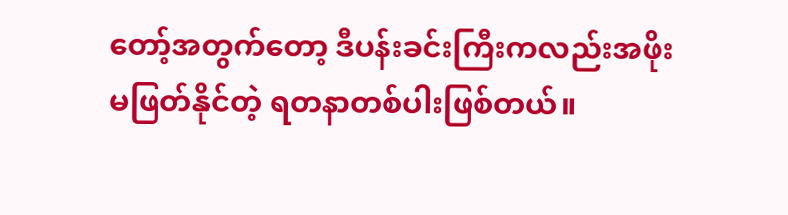တော့်အတွက်တော့ ဒီပန်းခင်းကြီးကလည်းအဖိုးမဖြတ်နိုင်တဲ့ ရတနာတစ်ပါးဖြစ်တယ်။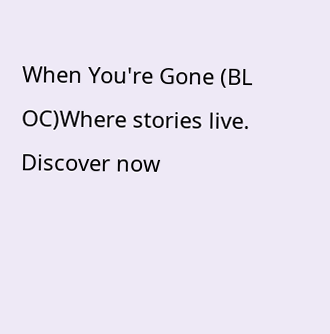When You're Gone (BL OC)Where stories live. Discover now